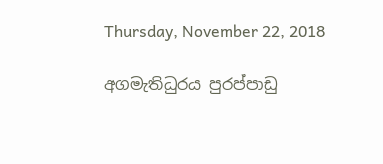Thursday, November 22, 2018

අගමැතිධුරය පුරප්පාඩු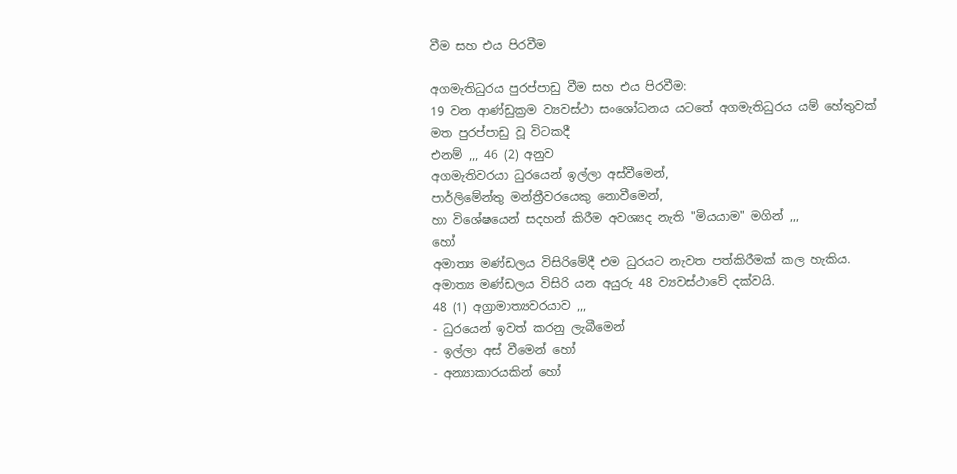වීම සහ එය පිරවීම

අගමැතිධුරය පුරප්පාඩු වීම සහ එය පිරවීම:
19 වන ආණ්ඩුක්‍රම ව්‍යවස්ථා සංශෝධනය යටතේ අගමැතිධුරය යම් හේතුවක් මත පුරප්පාඩු වූ විටකදී
එනම් ,,, 46 (2) අනුව
අගමැතිවරයා ධුරයෙන් ඉල්ලා අස්වීමෙන්,
පාර්ලිමේන්තු මන්ත්‍රීවරයෙකු නොවීමෙන්,
හා විශේෂයෙන් සදහන් කිරීම අවශ්‍යද නැති "මියයාම" මගින් ,,,
හෝ
අමාත්‍ය මණ්ඩලය විසිරිමේදී එම ධුරයට නැවත පත්කිරීමක් කල හැකිය.
අමාත්‍ය මණ්ඩලය විසිරි යන අයුරු 48 ව්‍යවස්ථාවේ දක්වයි.
48 (1) අග්‍රාමාත්‍යවරයාව ,,,
- ධුරයෙන් ඉවත් කරනු ලැබීමෙන්
- ඉල්ලා අස් වීමෙන් හෝ
- අන්‍යාකාරයකින් හෝ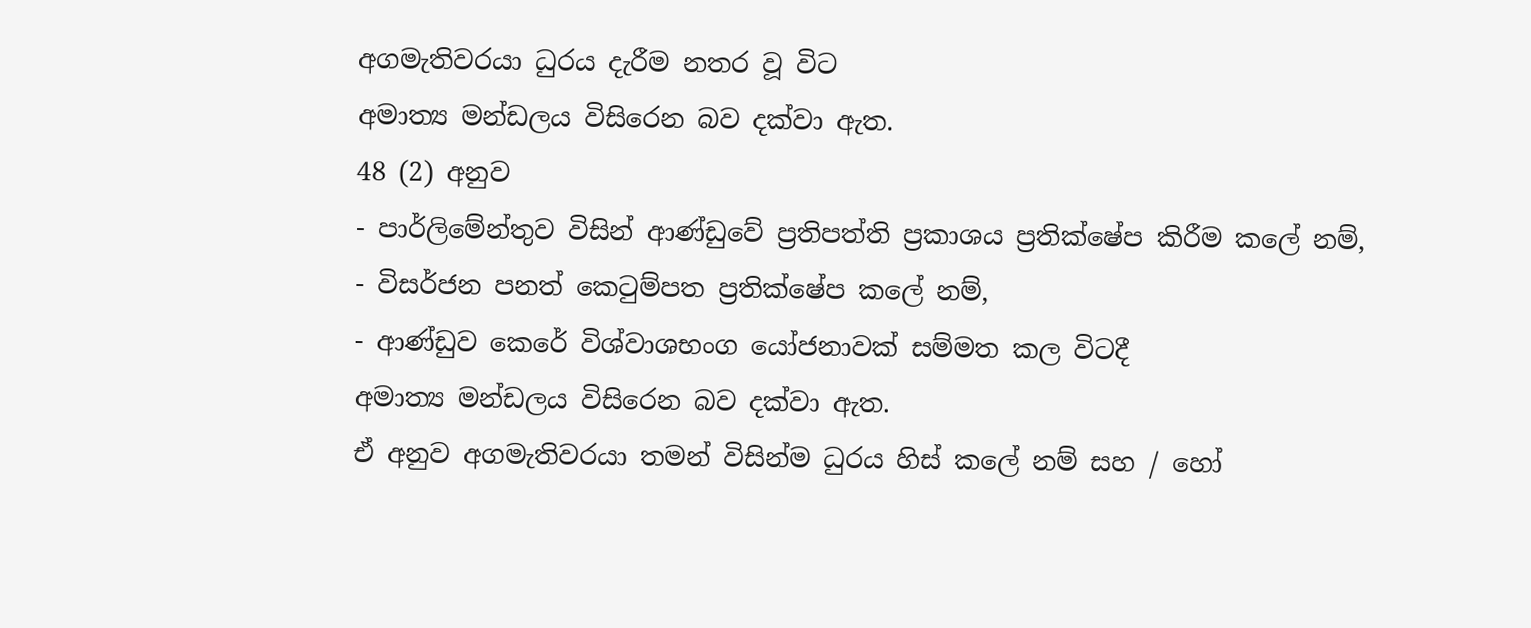අගමැතිවරයා ධුරය දැරීම නතර වූ විට
අමාත්‍ය මන්ඩලය විසිරෙන බව දක්වා ඇත.
48 (2) අනුව
- පාර්ලිමේන්තුව විසින් ආණ්ඩුවේ ප්‍රතිපත්ති ප්‍රකාශය ප්‍රතික්ෂේප කිරීම කලේ නම්,
- විසර්ජන පනත් කෙටුම්පත ප්‍රතික්ෂේප කලේ නම්,
- ආණ්ඩුව කෙරේ විශ්වාශභංග යෝජනාවක් සම්මත කල විටදී
අමාත්‍ය මන්ඩලය විසිරෙන බව දක්වා ඇත.
ඒ අනුව අගමැතිවරයා තමන් විසින්ම ධුරය හිස් කලේ නම් සහ / හෝ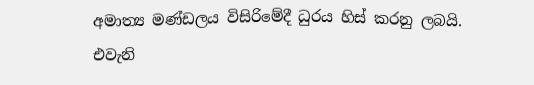අමාත්‍ය මණ්ඩලය විසිරිමේදී ධුරය හිස් කරනු ලබයි.
එවැනි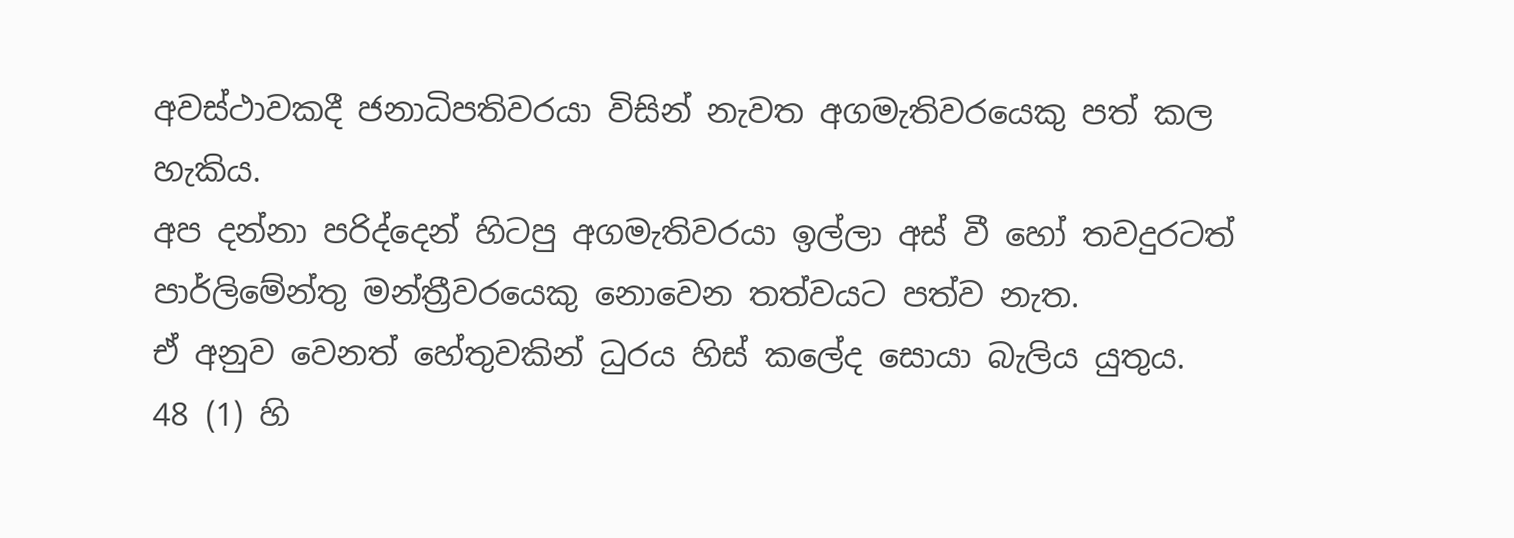අවස්ථාවකදී ජනාධිපතිවරයා විසින් නැවත අගමැතිවරයෙකු පත් කල හැකිය.
අප දන්නා පරිද්දෙන් හිටපු අගමැතිවරයා ඉල්ලා අස් වී හෝ තවදුරටත් පාර්ලිමේන්තු මන්ත්‍රීවරයෙකු නොවෙන තත්වයට පත්ව නැත.
ඒ අනුව වෙනත් හේතුවකින් ධුරය හිස් කලේද සොයා බැලිය යුතුය.
48 (1) හි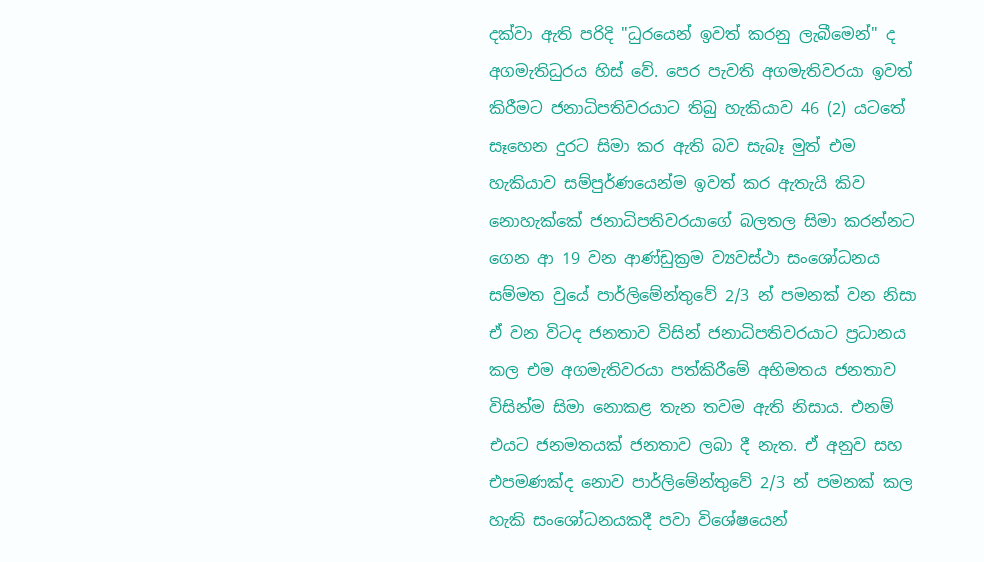දක්වා ඇති පරිදි "ධුරයෙන් ඉවත් කරනු ලැබීමෙන්" ද අගමැතිධුරය හිස් වේ. පෙර පැවති අගමැතිවරයා ඉවත් කිරීමට ජනාධිපතිවරයාට තිබු හැකියාව 46 (2) යටතේ සෑහෙන දුරට සිමා කර ඇති බව සැබෑ මුත් එම හැකියාව සම්පුර්ණයෙන්ම ඉවත් කර ඇතැයි කිව නොහැක්කේ ජනාධිපතිවරයාගේ බලතල සිමා කරන්නට ගෙන ආ 19 වන ආණ්ඩුක්‍රම ව්‍යවස්ථා සංශෝධනය සම්මත වුයේ පාර්ලිමේන්තුවේ 2/3 න් පමනක් වන නිසා ඒ වන විටද ජනතාව විසින් ජනාධිපතිවරයාට ප්‍රධානය කල එම අගමැතිවරයා පත්කිරීමේ අභිමතය ජනතාව විසින්ම සිමා නොකළ තැන තවම ඇති නිසාය. එනම් එයට ජනමතයක් ජනතාව ලබා දී නැත. ඒ අනුව සහ එපමණක්ද නොව පාර්ලිමේන්තුවේ 2/3 න් පමනක් කල හැකි සංශෝධනයකදී පවා විශේෂයෙන්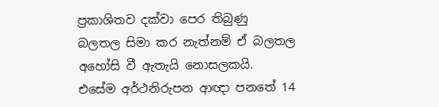ප්‍රකාශිතව දක්වා පෙර තිබුණු බලතල සිමා කර නැත්නම් ඒ බලතල අහෝසි වී ඇතැයි නොසලකයි. එසේම අර්ථනිරුපන ආඥා පනතේ 14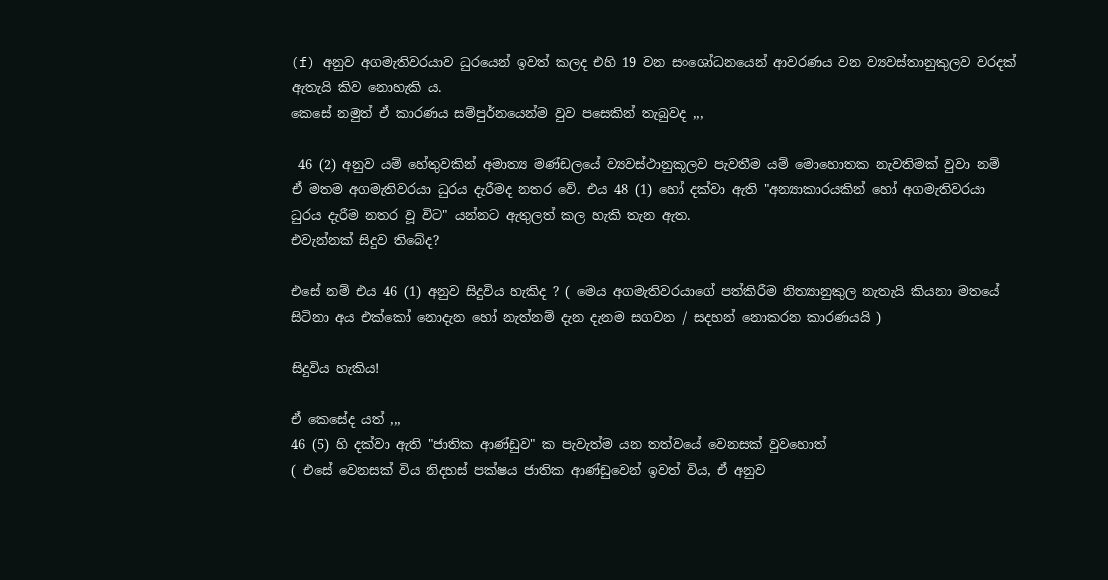(f) අනුව අගමැතිවරයාව ධුරයෙන් ඉවත් කලද එහි 19 වන සංශෝධනයෙන් ආවරණය වන ව්‍යවස්තානුකුලව වරදක් ඇතැයි කිව නොහැකි ය.
කෙසේ නමුත් ඒ කාරණය සම්පුර්නයෙන්ම වුව පසෙකින් තැබුවද ,,,

 46 (2) අනුව යම් හේතුවකින් අමාත්‍ය මණ්ඩලයේ ව්‍යවස්ථානුකූලව පැවතීම යම් මොහොතක නැවතිමක් වුවා නම් ඒ මතම අගමැතිවරයා ධුරය දැරීමද නතර වේ. එය 48 (1) හෝ දක්වා ඇති "අන්‍යාකාරයකින් හෝ අගමැතිවරයා ධුරය දැරීම නතර වූ විට" යන්නට ඇතුලත් කල හැකි තැන ඇත.
එවැන්නක් සිදුව තිබේද?

එසේ නම් එය 46 (1) අනුව සිදුවිය හැකිද ? ( මෙය අගමැතිවරයාගේ පත්කිරීම නිත්‍යානුකුල නැතැයි කියනා මතයේ සිටිනා අය එක්කෝ නොදැන හෝ නැත්නම් දැන දැනම සගවන / සදහන් නොකරන කාරණයයි )

සිදුවිය හැකිය!

ඒ කෙසේද යත් ,,,
46 (5) හි දක්වා ඇති "ජාතික ආණ්ඩුව" ක පැවැත්ම යන තත්වයේ වෙනසක් වුවහොත්
( එසේ වෙනසක් විය නිදහස් පක්ෂය ජාතික ආණ්ඩුවෙන් ඉවත් විය, ඒ අනුව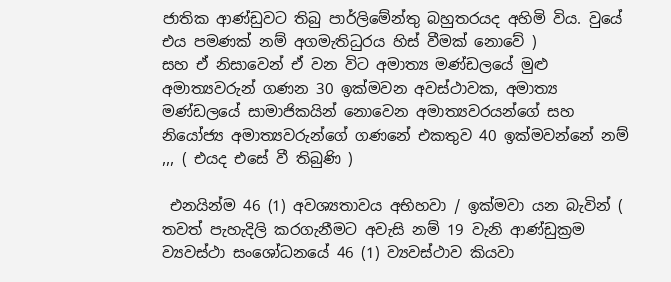ජාතික ආණ්ඩුවට තිබු පාර්ලිමේන්තු බහුතරයද අහිමි විය. වුයේ එය පමණක් නම් අගමැතිධුරය හිස් වීමක් නොවේ )
සහ ඒ නිසාවෙන් ඒ වන විට අමාත්‍ය මණ්ඩලයේ මුළු අමාත්‍යවරුන් ගණන 30 ඉක්මවන අවස්ථාවක, අමාත්‍ය මණ්ඩලයේ සාමාජිකයින් නොවෙන අමාත්‍යවරයන්ගේ සහ නියෝජ්‍ය අමාත්‍යවරුන්ගේ ගණනේ එකතුව 40 ඉක්මවන්නේ නම් ,,, ( එයද එසේ වී තිබුණි )

 එනයින්ම 46 (1) අවශ්‍යතාවය අභිහවා / ඉක්මවා යන බැවින් ( තවත් පැහැදිලි කරගැනීමට අවැසි නම් 19 වැනි ආණ්ඩුක්‍රම ව්‍යවස්ථා සංශෝධනයේ 46 (1) ව්‍යවස්ථාව කියවා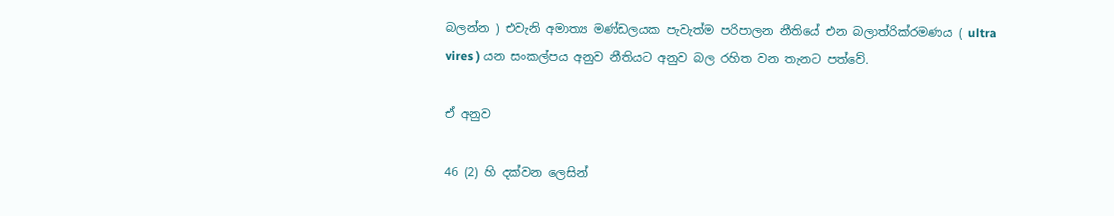බලන්න ) එවැනි අමාත්‍ය මණ්ඩලයක පැවැත්ම පරිපාලන නීතියේ එන බලාත්රික්රමණය ( ultra vires ) යන සංකල්පය අනුව නීතියට අනුව බල රහිත වන තැනට පත්වේ.

ඒ අනුව

46 (2) හි දක්වන ලෙසින්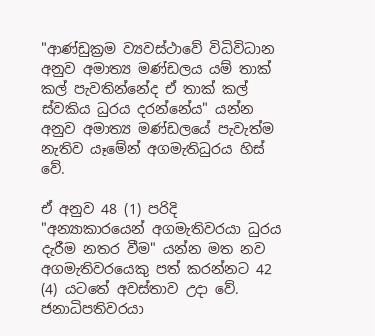"ආණ්ඩුක්‍රම ව්‍යවස්ථාවේ විධිවිධාන අනුව අමාත්‍ය මණ්ඩලය යම් තාක් කල් පැවතින්නේද ඒ තාක් කල් ස්වකිය ධුරය දරන්නේය" යන්න අනුව අමාත්‍ය මණ්ඩලයේ පැවැත්ම නැතිව යෑමේන් අගමැතිධුරය හිස් වේ.

ඒ අනුව 48 (1) පරිදි "අන්‍යාකාරයෙන් අගමැතිවරයා ධුරය දැරීම නතර වීම" යන්න මත නව අගමැතිවරයෙකු පත් කරන්නට 42 (4) යටතේ අවස්තාව උදා වේ. ජනාධිපතිවරයා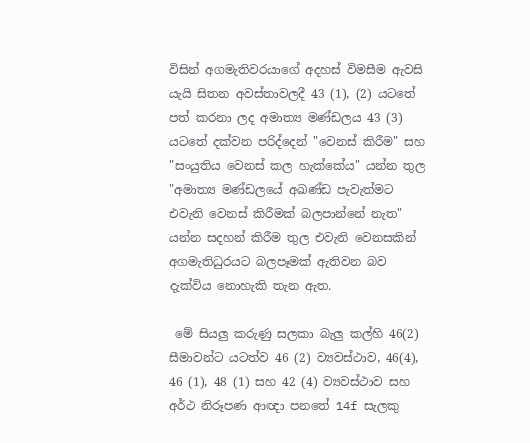විසින් අගමැතිවරයාගේ අදහස් විමසීම ඇවසි යැයි සිතන අවස්තාවලදී 43 (1), (2) යටතේ පත් කරනා ලද අමාත්‍ය මණ්ඩලය 43 (3) යටතේ දක්වන පරිද්දෙන් "වෙනස් කිරීම" සහ "සංයුතිය වෙනස් කල හැක්කේය" යන්න තුල "අමාත්‍ය මණ්ඩලයේ අඛණ්ඩ පැවැත්මට එවැනි වෙනස් කිරීමක් බලපාන්නේ නැත" යන්න සදහන් කිරීම තුල එවැනි වෙනසකින් අගමැතිධුරයට බලපෑමක් ඇතිවන බව දැක්විය නොහැකි තැන ඇත.

 මේ සියලු කරුණු සලකා බැලු කල්හි 46(2) සීමාවන්ට යටත්ව 46 (2) ව්‍යවස්ථාව, 46(4), 46 (1), 48 (1) සහ 42 (4) ව්‍යවස්ථාව සහ අර්ථ නිරූපණ ආඥා පනතේ 14f සැලකු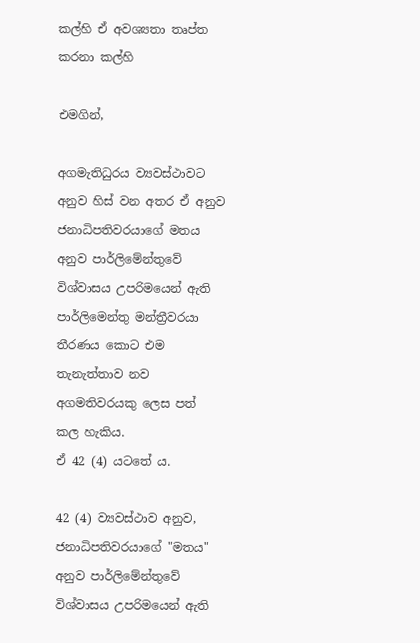කල්හි ඒ අවශ්‍යතා තෘප්ත කරනා කල්හි

එමගින්,

අගමැතිධුරය ව්‍යවස්ථාවට අනුව හිස් වන අතර ඒ අනුව ජනාධිපතිවරයාගේ මතය අනුව පාර්ලිමේන්තුවේ විශ්වාසය උපරිමයෙන් ඇති පාර්ලිමෙන්තු මන්ත්‍රීවරයා තීරණය කොට එම තැනැත්තාව නව අගමතිවරයකු ලෙස පත් කල හැකිය.
ඒ 42 (4) යටතේ ය.

42 (4) ව්‍යවස්ථාව අනුව,
ජනාධිපතිවරයාගේ "මතය" අනුව පාර්ලිමේන්තුවේ විශ්වාසය උපරිමයෙන් ඇති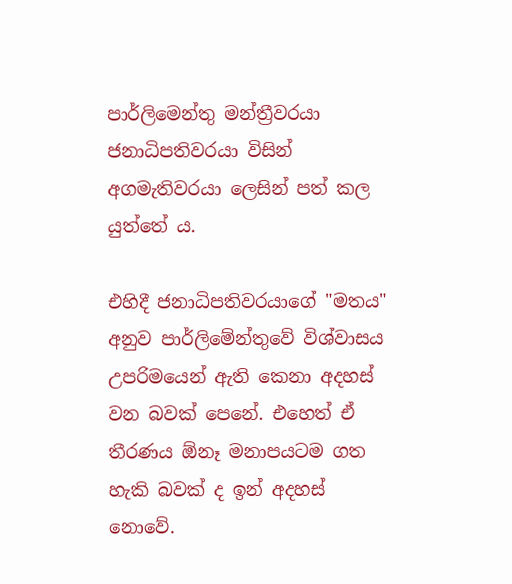පාර්ලිමෙන්තු මන්ත්‍රීවරයා ජනාධිපතිවරයා විසින් අගමැතිවරයා ලෙසින් පත් කල යුත්තේ ය.

එහිදී ජනාධිපතිවරයාගේ "මතය" අනුව පාර්ලිමේන්තුවේ විශ්වාසය උපරිමයෙන් ඇති කෙනා අදහස් වන බවක් පෙනේ. එහෙත් ඒ තීරණය ඕනෑ මනාපයටම ගත හැකි බවක් ද ඉන් අදහස් නොවේ.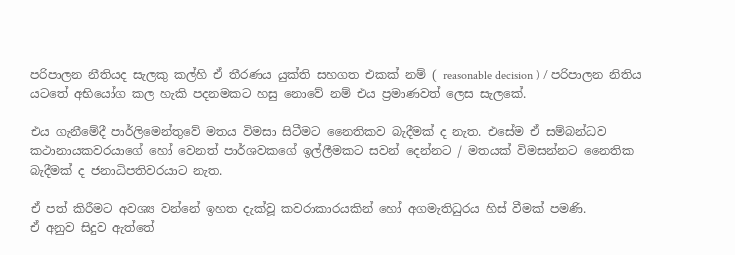පරිපාලන නීතියද සැලකු කල්හි ඒ තීරණය යුක්ති සහගත එකක් නම් ( reasonable decision ) / පරිපාලන නිතිය යටතේ අභියෝග කල හැකි පදනමකට හසු නොවේ නම් එය ප්‍රමාණවත් ලෙස සැලකේ.

එය ගැනීමේදී පාර්ලිමෙන්තුවේ මතය විමසා සිටීමට නෛතිකව බැදීමක් ද නැත. එසේම ඒ සම්බන්ධව කථානායකවරයාගේ හෝ වෙනත් පාර්ශවකගේ ඉල්ලීමකට සවන් දෙන්නට / මතයක් විමසන්නට නෛතික බැදීමක් ද ජනාධිපතිවරයාට නැත.

ඒ පත් කිරීමට අවශ්‍ය වන්නේ ඉහත දැක්වූ කවරාකාරයකින් හෝ අගමැතිධුරය හිස් වීමක් පමණි.
ඒ අනුව සිදුව ඇත්තේ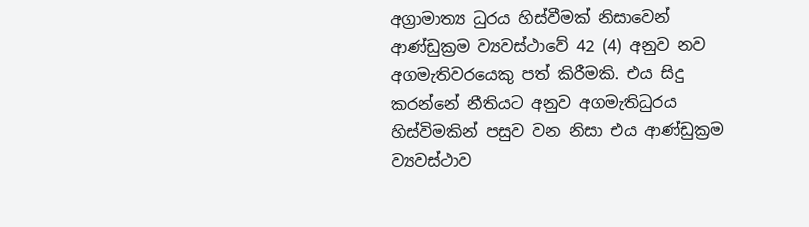අග්‍රාමාත්‍ය ධුරය හිස්වීමක් නිසාවෙන් ආණ්ඩුක්‍රම ව්‍යවස්ථාවේ 42 (4) අනුව නව අගමැතිවරයෙකු පත් කිරීමකි. එය සිදු කරන්නේ නීතියට අනුව අගමැතිධුරය හිස්විමකින් පසුව වන නිසා එය ආණ්ඩුක්‍රම ව්‍යවස්ථාව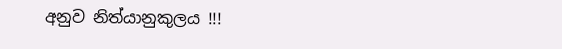අනුව නිත්යානුකුලය !!!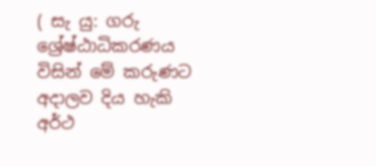( සැ යු: ගරු ශ්‍රේෂ්ඨාධිකරණය විසින් මේ කරුණට අදාලව දිය හැකි අර්ථ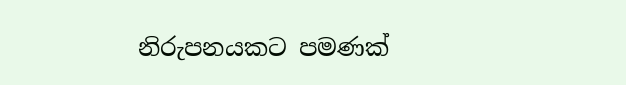නිරුපනයකට පමණක්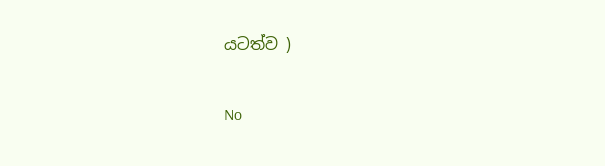යටත්ව )

No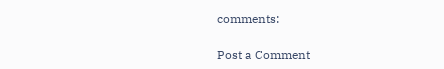comments:

Post a Comment